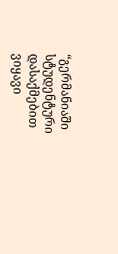“გერმანიაში სტუდენტური დასაქმებით ვიყავი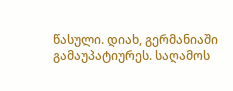წასული. დიახ, გერმანიაში გამაუპატიურეს. საღამოს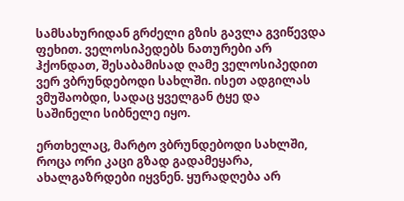სამსახურიდან გრძელი გზის გავლა გვიწევდა ფეხით. ველოსიპედებს ნათურები არ ჰქონდათ, შესაბამისად ღამე ველოსიპედით ვერ ვბრუნდებოდი სახლში. ისეთ ადგილას ვმუშაობდი, სადაც ყველგან ტყე და საშინელი სიბნელე იყო.

ერთხელაც, მარტო ვბრუნდებოდი სახლში, როცა ორი კაცი გზად გადამეყარა, ახალგაზრდები იყვნენ. ყურადღება არ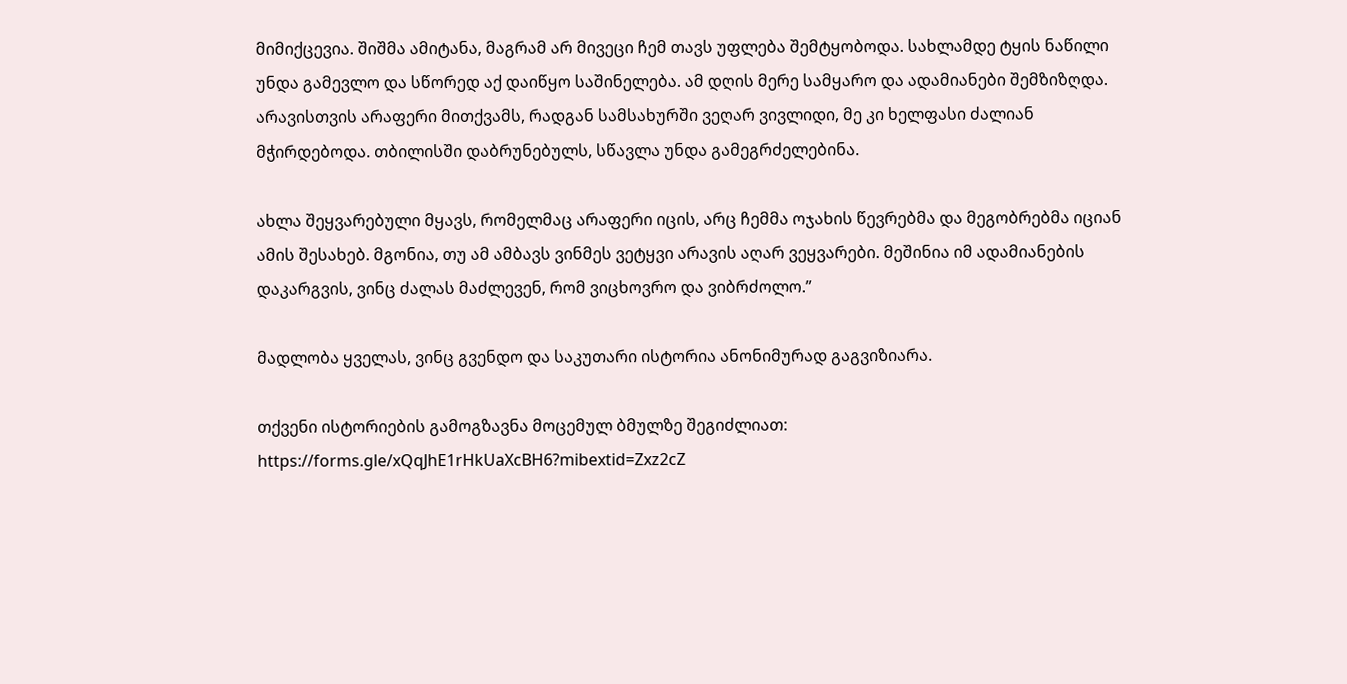მიმიქცევია. შიშმა ამიტანა, მაგრამ არ მივეცი ჩემ თავს უფლება შემტყობოდა. სახლამდე ტყის ნაწილი უნდა გამევლო და სწორედ აქ დაიწყო საშინელება. ამ დღის მერე სამყარო და ადამიანები შემზიზღდა. არავისთვის არაფერი მითქვამს, რადგან სამსახურში ვეღარ ვივლიდი, მე კი ხელფასი ძალიან მჭირდებოდა. თბილისში დაბრუნებულს, სწავლა უნდა გამეგრძელებინა.

ახლა შეყვარებული მყავს, რომელმაც არაფერი იცის, არც ჩემმა ოჯახის წევრებმა და მეგობრებმა იციან ამის შესახებ. მგონია, თუ ამ ამბავს ვინმეს ვეტყვი არავის აღარ ვეყვარები. მეშინია იმ ადამიანების დაკარგვის, ვინც ძალას მაძლევენ, რომ ვიცხოვრო და ვიბრძოლო.”

მადლობა ყველას, ვინც გვენდო და საკუთარი ისტორია ანონიმურად გაგვიზიარა.

თქვენი ისტორიების გამოგზავნა მოცემულ ბმულზე შეგიძლიათ: https://forms.gle/xQqJhE1rHkUaXcBH6?mibextid=Zxz2cZ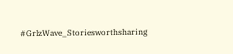#GrlzWave_Storiesworthsharing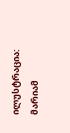ილუსტრაცია: მარიამ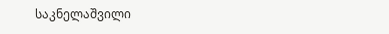საკნელაშვილი